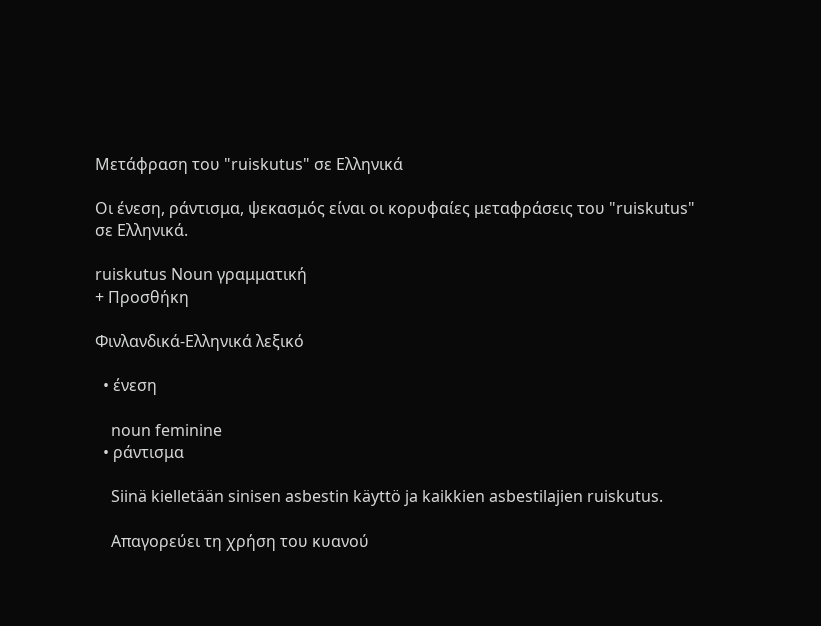Μετάφραση του "ruiskutus" σε Ελληνικά

Οι ένεση, ράντισμα, ψεκασμός είναι οι κορυφαίες μεταφράσεις του "ruiskutus" σε Ελληνικά.

ruiskutus Noun γραμματική
+ Προσθήκη

Φινλανδικά-Ελληνικά λεξικό

  • ένεση

    noun feminine
  • ράντισμα

    Siinä kielletään sinisen asbestin käyttö ja kaikkien asbestilajien ruiskutus.

    Απαγορεύει τη χρήση του κυανού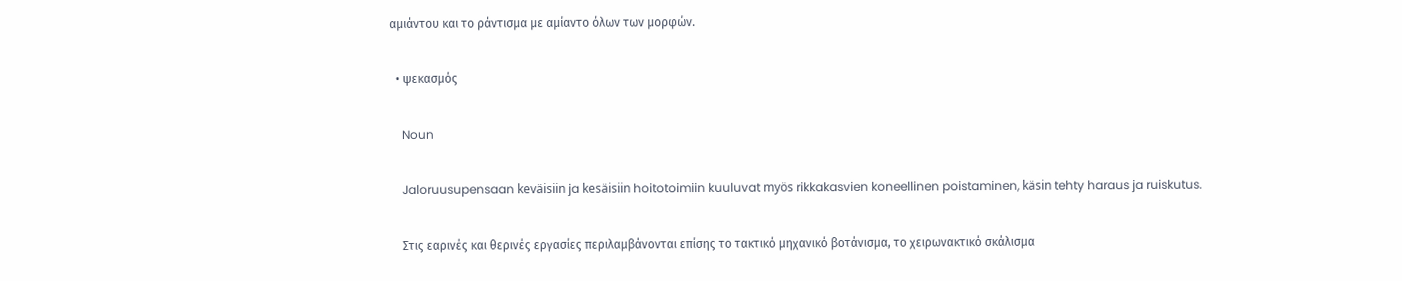αμιάντου και το ράντισμα με αμίαντο όλων των μορφών.

  • ψεκασμός

    Noun

    Jaloruusupensaan keväisiin ja kesäisiin hoitotoimiin kuuluvat myös rikkakasvien koneellinen poistaminen, käsin tehty haraus ja ruiskutus.

    Στις εαρινές και θερινές εργασίες περιλαμβάνονται επίσης το τακτικό μηχανικό βοτάνισμα, το χειρωνακτικό σκάλισμα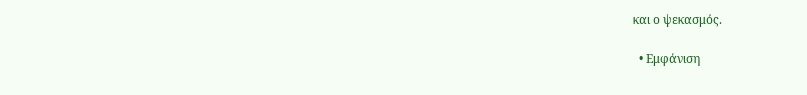και ο ψεκασμός.

  • Εμφάνιση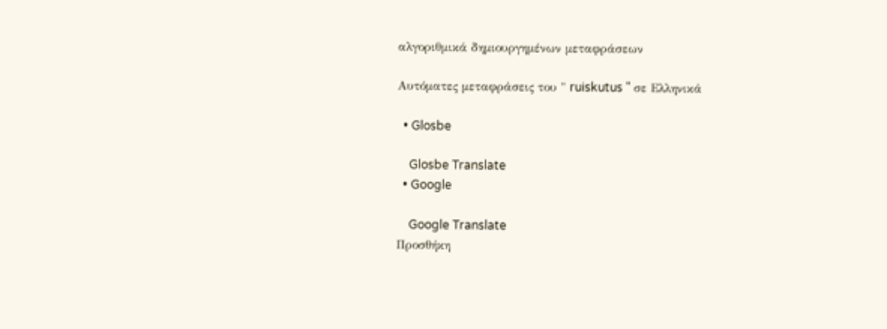αλγοριθμικά δημιουργημένων μεταφράσεων

Αυτόματες μεταφράσεις του " ruiskutus " σε Ελληνικά

  • Glosbe

    Glosbe Translate
  • Google

    Google Translate
Προσθήκη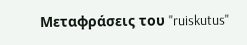Μεταφράσεις του "ruiskutus"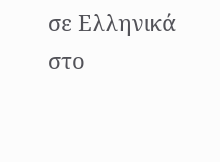σε Ελληνικά στο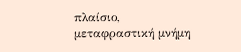πλαίσιο, μεταφραστική μνήμη